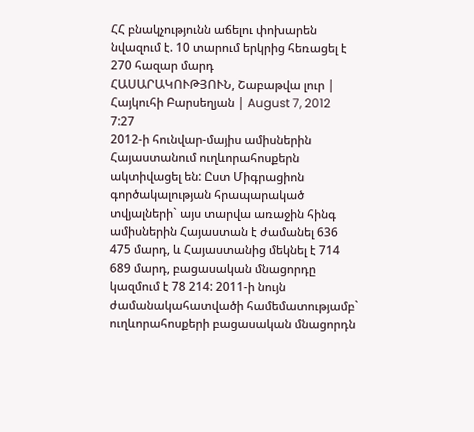ՀՀ բնակչությունն աճելու փոխարեն նվազում է. 10 տարում երկրից հեռացել է 270 հազար մարդ
ՀԱՍԱՐԱԿՈՒԹՅՈՒՆ, Շաբաթվա լուր | Հայկուհի Բարսեղյան | August 7, 2012 7:27
2012-ի հունվար-մայիս ամիսներին Հայաստանում ուղևորահոսքերն ակտիվացել են: Ըստ Միգրացիոն գործակալության հրապարակած տվյալների` այս տարվա առաջին հինգ ամիսներին Հայաստան է ժամանել 636 475 մարդ, և Հայաստանից մեկնել է 714 689 մարդ, բացասական մնացորդը կազմում է 78 214: 2011-ի նույն ժամանակահատվածի համեմատությամբ` ուղևորահոսքերի բացասական մնացորդն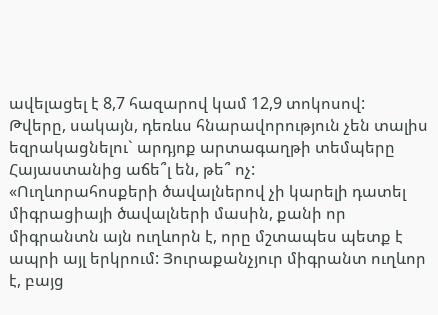ավելացել է 8,7 հազարով կամ 12,9 տոկոսով:
Թվերը, սակայն, դեռևս հնարավորություն չեն տալիս եզրակացնելու` արդյոք արտագաղթի տեմպերը Հայաստանից աճե՞լ են, թե՞ ոչ:
«Ուղևորահոսքերի ծավալներով չի կարելի դատել միգրացիայի ծավալների մասին, քանի որ միգրանտն այն ուղևորն է, որը մշտապես պետք է ապրի այլ երկրում: Յուրաքանչյուր միգրանտ ուղևոր է, բայց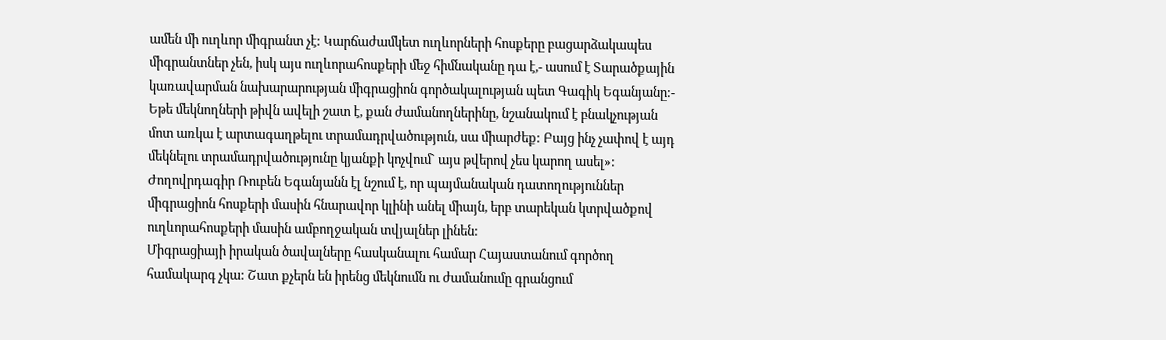ամեն մի ուղևոր միգրանտ չէ: Կարճաժամկետ ուղևորների հոսքերը բացարձակապես միգրանտներ չեն, իսկ այս ուղևորահոսքերի մեջ հիմնականը դա է,- ասում է Տարածքային կառավարման նախարարության միգրացիոն գործակալության պետ Գագիկ Եգանյանը:- Եթե մեկնողների թիվն ավելի շատ է, քան ժամանողներինը, նշանակում է բնակչության մոտ առկա է արտագաղթելու տրամադրվածություն, սա միարժեք: Բայց ինչ չափով է այդ մեկնելու տրամադրվածությունը կյանքի կոչվում` այս թվերով չես կարող ասել»:
Ժողովրդագիր Ռուբեն Եգանյանն էլ նշում է, որ պայմանական դատողություններ միգրացիոն հոսքերի մասին հնարավոր կլինի անել միայն, երբ տարեկան կտրվածքով ուղևորահոսքերի մասին ամբողջական տվյալներ լինեն:
Միգրացիայի իրական ծավալները հասկանալու համար Հայաստանում գործող համակարգ չկա: Շատ քչերն են իրենց մեկնումն ու ժամանումը գրանցում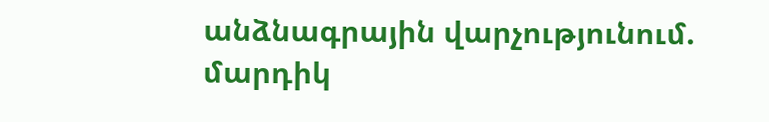անձնագրային վարչությունում. մարդիկ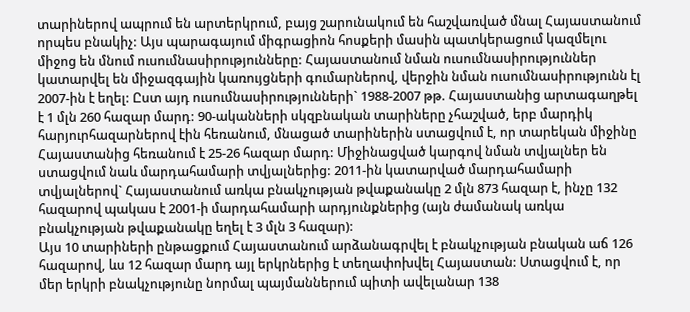տարիներով ապրում են արտերկրում, բայց շարունակում են հաշվառված մնալ Հայաստանում որպես բնակիչ: Այս պարագայում միգրացիոն հոսքերի մասին պատկերացում կազմելու միջոց են մնում ուսումնասիրությունները: Հայաստանում նման ուսումնասիրություններ կատարվել են միջազգային կառույցների գումարներով, վերջին նման ուսումնասիրությունն էլ 2007-ին է եղել: Ըստ այդ ուսումնասիրությունների` 1988-2007 թթ. Հայաստանից արտագաղթել է 1 մլն 260 հազար մարդ: 90-ականների սկզբնական տարիները չհաշված, երբ մարդիկ հարյուրհազարներով էին հեռանում, մնացած տարիներին ստացվում է, որ տարեկան միջինը Հայաստանից հեռանում է 25-26 հազար մարդ: Միջինացված կարգով նման տվյալներ են ստացվում նաև մարդահամարի տվյալներից: 2011-ին կատարված մարդահամարի տվյալներով` Հայաստանում առկա բնակչության թվաքանակը 2 մլն 873 հազար է, ինչը 132 հազարով պակաս է 2001-ի մարդահամարի արդյունքներից (այն ժամանակ առկա բնակչության թվաքանակը եղել է 3 մլն 3 հազար):
Այս 10 տարիների ընթացքում Հայաստանում արձանագրվել է բնակչության բնական աճ 126 հազարով, ևս 12 հազար մարդ այլ երկրներից է տեղափոխվել Հայաստան: Ստացվում է, որ մեր երկրի բնակչությունը նորմալ պայմաններում պիտի ավելանար 138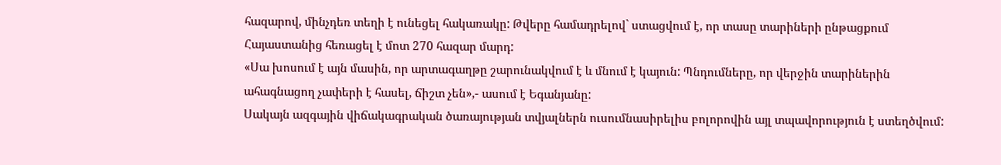հազարով, մինչդեռ տեղի է ունեցել հակառակը: Թվերը համադրելով` ստացվում է, որ տասը տարիների ընթացքում Հայաստանից հեռացել է մոտ 270 հազար մարդ:
«Սա խոսում է այն մասին, որ արտագաղթը շարունակվում է և մնում է կայուն: Պնդումները, որ վերջին տարիներին ահագնացող չափերի է հասել, ճիշտ չեն»,- ասում է Եգանյանը:
Սակայն ազգային վիճակագրական ծառայության տվյալներն ուսումնասիրելիս բոլորովին այլ տպավորություն է ստեղծվում: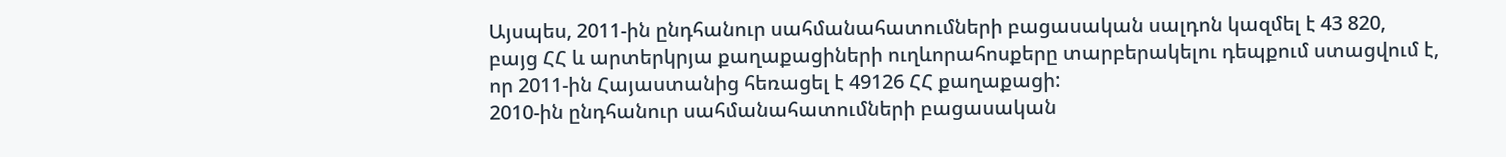Այսպես, 2011-ին ընդհանուր սահմանահատումների բացասական սալդոն կազմել է 43 820, բայց ՀՀ և արտերկրյա քաղաքացիների ուղևորահոսքերը տարբերակելու դեպքում ստացվում է, որ 2011-ին Հայաստանից հեռացել է 49126 ՀՀ քաղաքացի:
2010-ին ընդհանուր սահմանահատումների բացասական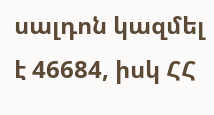սալդոն կազմել է 46684, իսկ ՀՀ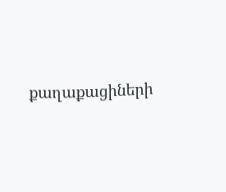քաղաքացիների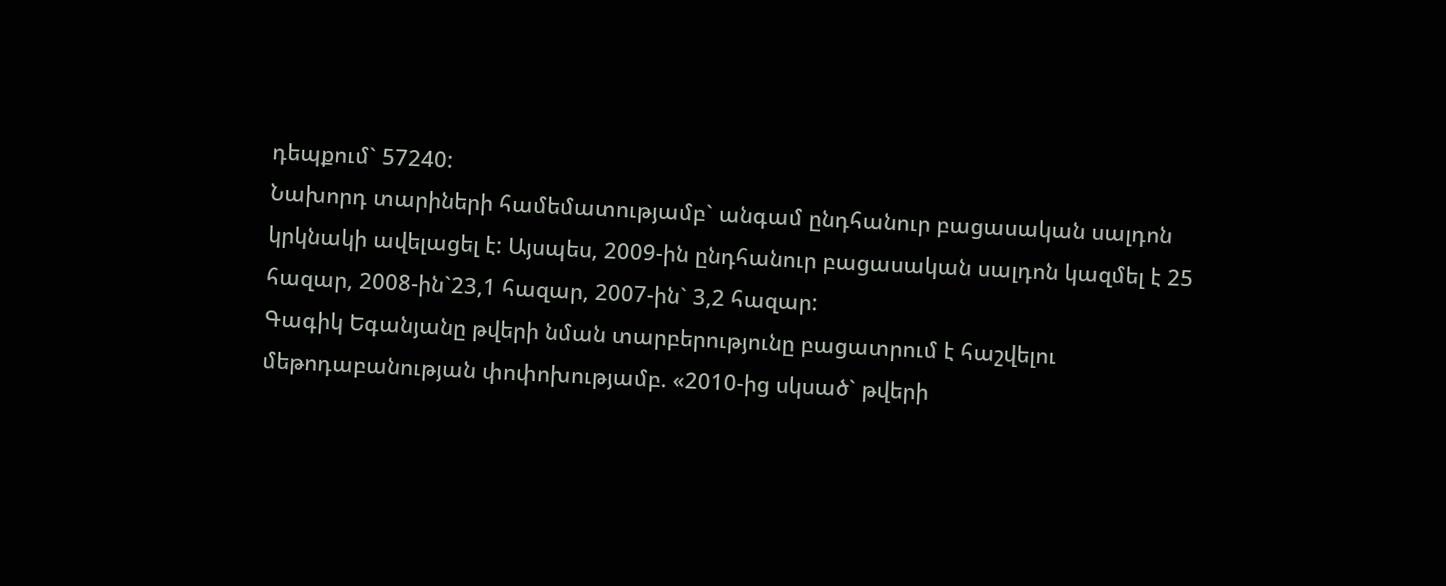դեպքում` 57240:
Նախորդ տարիների համեմատությամբ` անգամ ընդհանուր բացասական սալդոն կրկնակի ավելացել է: Այսպես, 2009-ին ընդհանուր բացասական սալդոն կազմել է 25 հազար, 2008-ին`23,1 հազար, 2007-ին` 3,2 հազար:
Գագիկ Եգանյանը թվերի նման տարբերությունը բացատրում է հաշվելու մեթոդաբանության փոփոխությամբ. «2010-ից սկսած` թվերի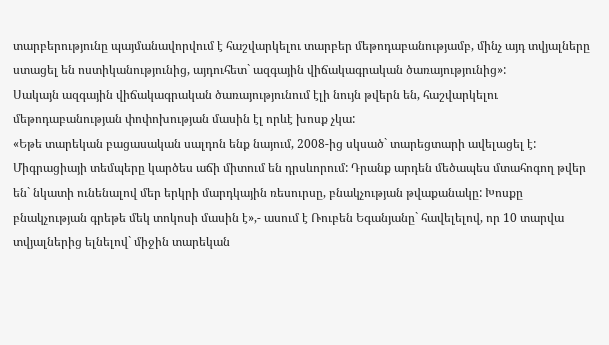տարբերությունը պայմանավորվում է հաշվարկելու տարբեր մեթոդաբանությամբ, մինչ այդ տվյալները ստացել են ոստիկանությունից, այդուհետ` ազգային վիճակագրական ծառայությունից»:
Սակայն ազգային վիճակագրական ծառայությունում էլի նույն թվերն են, հաշվարկելու մեթոդաբանության փոփոխության մասին էլ որևէ խոսք չկա:
«Եթե տարեկան բացասական սալդոն ենք նայում, 2008-ից սկսած` տարեցտարի ավելացել է: Միգրացիայի տեմպերը կարծես աճի միտում են դրսևորում: Դրանք արդեն մեծապես մտահոգող թվեր են` նկատի ունենալով մեր երկրի մարդկային ռեսուրսը, բնակչության թվաքանակը: Խոսքը բնակչության գրեթե մեկ տոկոսի մասին է»,- ասում է Ռուբեն Եգանյանը` հավելելով, որ 10 տարվա տվյալներից ելնելով` միջին տարեկան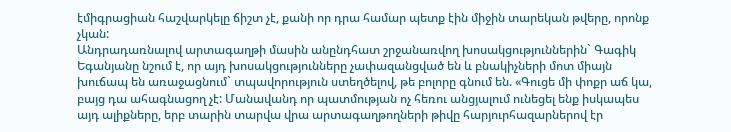էմիգրացիան հաշվարկելը ճիշտ չէ, քանի որ դրա համար պետք էին միջին տարեկան թվերը, որոնք չկան:
Անդրադառնալով արտագաղթի մասին անընդհատ շրջանառվող խոսակցություններին` Գագիկ Եգանյանը նշում է, որ այդ խոսակցությունները չափազանցված են և բնակիչների մոտ միայն խուճապ են առաջացնում` տպավորություն ստեղծելով, թե բոլորը գնում են. «Գուցե մի փոքր աճ կա, բայց դա ահագնացող չէ: Մանավանդ որ պատմության ոչ հեռու անցյալում ունեցել ենք իսկապես այդ ալիքները, երբ տարին տարվա վրա արտագաղթողների թիվը հարյուրհազարներով էր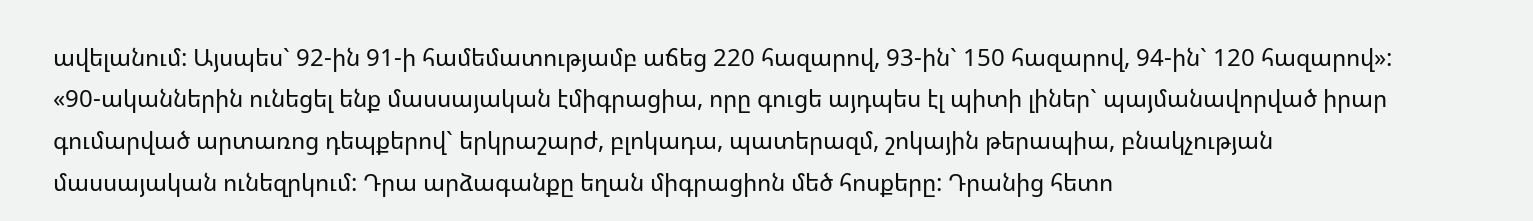ավելանում: Այսպես` 92-ին 91-ի համեմատությամբ աճեց 220 հազարով, 93-ին` 150 հազարով, 94-ին` 120 հազարով»:
«90-ականներին ունեցել ենք մասսայական էմիգրացիա, որը գուցե այդպես էլ պիտի լիներ` պայմանավորված իրար գումարված արտառոց դեպքերով` երկրաշարժ, բլոկադա, պատերազմ, շոկային թերապիա, բնակչության մասսայական ունեզրկում: Դրա արձագանքը եղան միգրացիոն մեծ հոսքերը: Դրանից հետո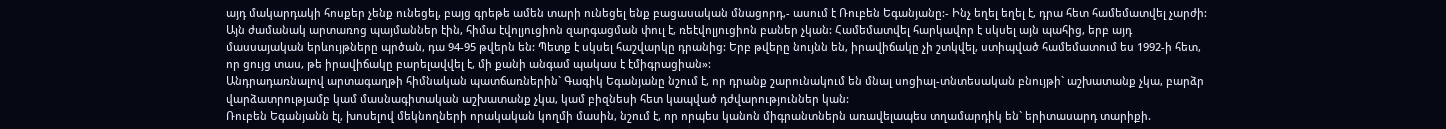այդ մակարդակի հոսքեր չենք ունեցել, բայց գրեթե ամեն տարի ունեցել ենք բացասական մնացորդ,- ասում է Ռուբեն Եգանյանը:- Ինչ եղել եղել է, դրա հետ համեմատվել չարժի: Այն ժամանակ արտառոց պայմաններ էին, հիմա էվոլյուցիոն զարգացման փուլ է, ռեէվոլյուցիոն բաներ չկան: Համեմատվել հարկավոր է սկսել այն պահից, երբ այդ մասսայական երևույթները պրծան, դա 94-95 թվերն են: Պետք է սկսել հաշվարկը դրանից: Երբ թվերը նույնն են, իրավիճակը չի շտկվել, ստիպված համեմատում ես 1992-ի հետ, որ ցույց տաս, թե իրավիճակը բարելավվել է, մի քանի անգամ պակաս է էմիգրացիան»:
Անդրադառնալով արտագաղթի հիմնական պատճառներին` Գագիկ Եգանյանը նշում է, որ դրանք շարունակում են մնալ սոցիալ-տնտեսական բնույթի` աշխատանք չկա, բարձր վարձատրությամբ կամ մասնագիտական աշխատանք չկա, կամ բիզնեսի հետ կապված դժվարություններ կան:
Ռուբեն Եգանյանն էլ, խոսելով մեկնողների որակական կողմի մասին, նշում է, որ որպես կանոն միգրանտներն առավելապես տղամարդիկ են` երիտասարդ տարիքի.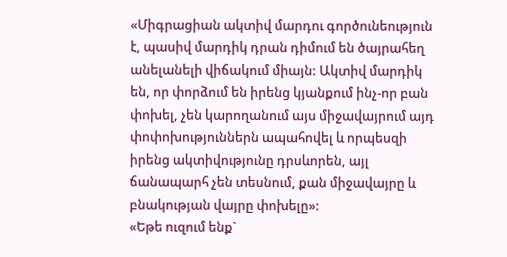«Միգրացիան ակտիվ մարդու գործունեություն է, պասիվ մարդիկ դրան դիմում են ծայրահեղ անելանելի վիճակում միայն: Ակտիվ մարդիկ են, որ փորձում են իրենց կյանքում ինչ-որ բան փոխել, չեն կարողանում այս միջավայրում այդ փոփոխություններն ապահովել և որպեսզի իրենց ակտիվությունը դրսևորեն, այլ ճանապարհ չեն տեսնում, քան միջավայրը և բնակության վայրը փոխելը»:
«Եթե ուզում ենք`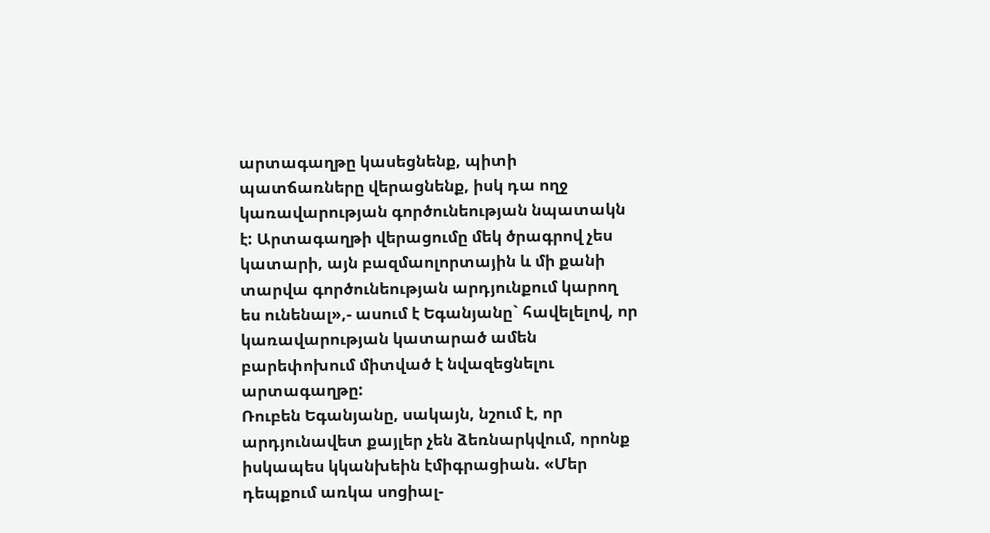արտագաղթը կասեցնենք, պիտի պատճառները վերացնենք, իսկ դա ողջ կառավարության գործունեության նպատակն է: Արտագաղթի վերացումը մեկ ծրագրով չես կատարի, այն բազմաոլորտային և մի քանի տարվա գործունեության արդյունքում կարող ես ունենալ»,- ասում է Եգանյանը` հավելելով, որ կառավարության կատարած ամեն բարեփոխում միտված է նվազեցնելու արտագաղթը:
Ռուբեն Եգանյանը, սակայն, նշում է, որ արդյունավետ քայլեր չեն ձեռնարկվում, որոնք իսկապես կկանխեին էմիգրացիան. «Մեր դեպքում առկա սոցիալ-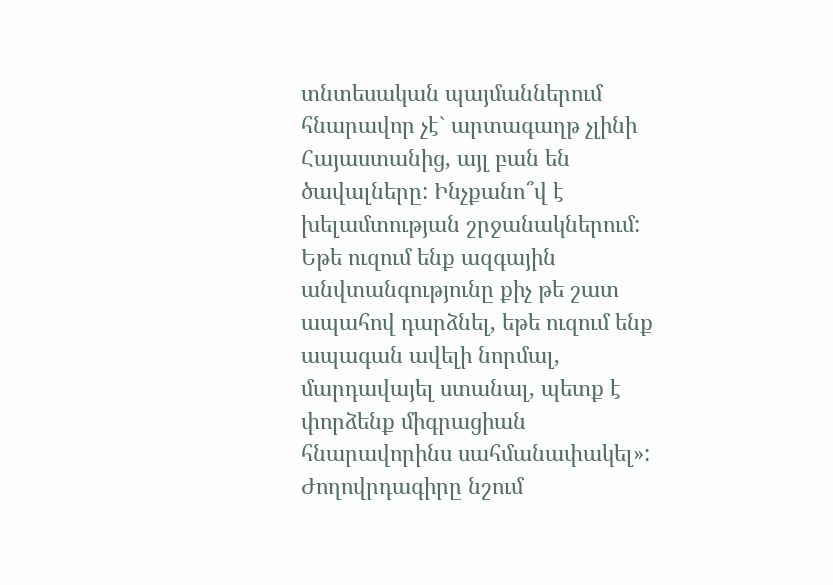տնտեսական պայմաններում հնարավոր չէ` արտագաղթ չլինի Հայաստանից, այլ բան են ծավալները: Ինչքանո՞վ է խելամտության շրջանակներում: Եթե ուզում ենք ազգային անվտանգությունը քիչ թե շատ ապահով դարձնել, եթե ուզում ենք ապագան ավելի նորմալ, մարդավայել ստանալ, պետք է փորձենք միգրացիան հնարավորինս սահմանափակել»:
Ժողովրդագիրը նշում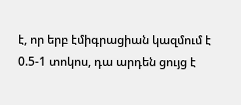է, որ երբ էմիգրացիան կազմում է 0.5-1 տոկոս, դա արդեն ցույց է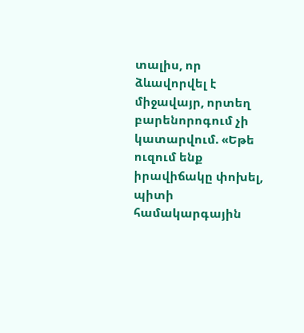տալիս, որ ձևավորվել է միջավայր, որտեղ բարենորոգում չի կատարվում. «Եթե ուզում ենք իրավիճակը փոխել, պիտի համակարգային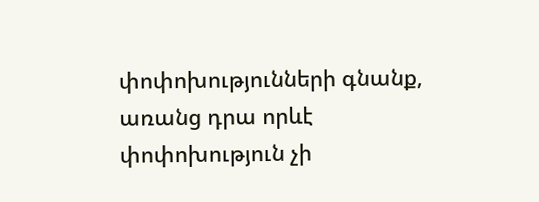փոփոխությունների գնանք, առանց դրա որևէ փոփոխություն չի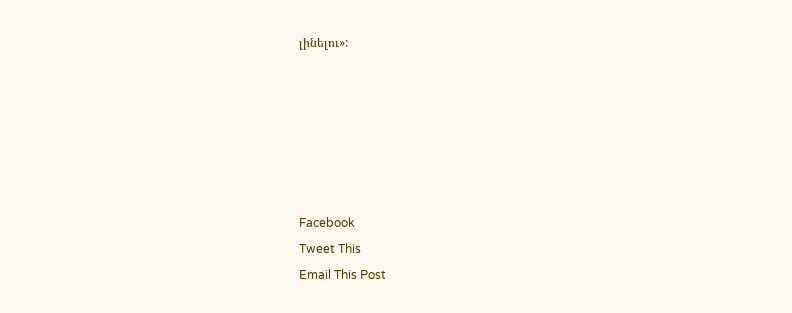լինելու»:






Facebook
Tweet This
Email This Post